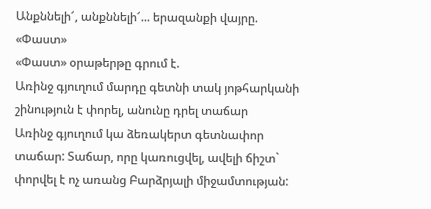Անքննելի՜, անքննելի՜... երազանքի վայրը. «Փաստ»
«Փաստ» օրաթերթը գրում է.
Առինջ գյուղում մարդը գետնի տակ յոթհարկանի շինություն է փորել, անունը դրել տաճար
Առինջ գյուղում կա ձեռակերտ գետնափոր տաճար: Տաճար, որը կառուցվել, ավելի ճիշտ` փորվել է ոչ առանց Բարձրյալի միջամտության: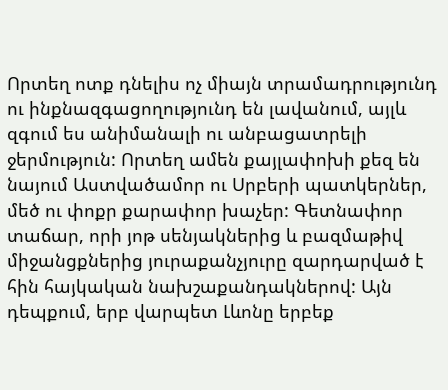Որտեղ ոտք դնելիս ոչ միայն տրամադրությունդ ու ինքնազգացողությունդ են լավանում, այլև զգում ես անիմանալի ու անբացատրելի ջերմություն: Որտեղ ամեն քայլափոխի քեզ են նայում Աստվածամոր ու Սրբերի պատկերներ, մեծ ու փոքր քարափոր խաչեր: Գետնափոր տաճար, որի յոթ սենյակներից և բազմաթիվ միջանցքներից յուրաքանչյուրը զարդարված է հին հայկական նախշաքանդակներով: Այն դեպքում, երբ վարպետ Լևոնը երբեք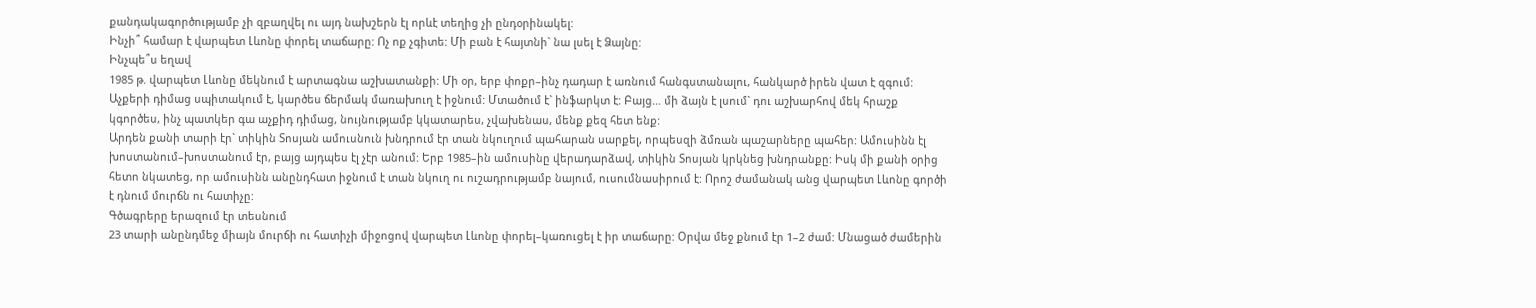քանդակագործությամբ չի զբաղվել ու այդ նախշերն էլ որևէ տեղից չի ընդօրինակել:
Ինչի՞ համար է վարպետ Լևոնը փորել տաճարը: Ոչ ոք չգիտե: Մի բան է հայտնի` նա լսել է Ձայնը:
Ինչպե՞ս եղավ
1985 թ. վարպետ Լևոնը մեկնում է արտագնա աշխատանքի: Մի օր, երբ փոքր–ինչ դադար է առնում հանգստանալու, հանկարծ իրեն վատ է զգում: Աչքերի դիմաց սպիտակում է, կարծես ճերմակ մառախուղ է իջնում: Մտածում է` ինֆարկտ է: Բայց… մի ձայն է լսում` դու աշխարհով մեկ հրաշք կգործես, ինչ պատկեր գա աչքիդ դիմաց, նույնությամբ կկատարես, չվախենաս, մենք քեզ հետ ենք:
Արդեն քանի տարի էր` տիկին Տոսյան ամուսնուն խնդրում էր տան նկուղում պահարան սարքել, որպեսզի ձմռան պաշարները պահեր: Ամուսինն էլ խոստանում–խոստանում էր, բայց այդպես էլ չէր անում: Երբ 1985–ին ամուսինը վերադարձավ, տիկին Տոսյան կրկնեց խնդրանքը: Իսկ մի քանի օրից հետո նկատեց, որ ամուսինն անընդհատ իջնում է տան նկուղ ու ուշադրությամբ նայում, ուսումնասիրում է: Որոշ ժամանակ անց վարպետ Լևոնը գործի է դնում մուրճն ու հատիչը:
Գծագրերը երազում էր տեսնում
23 տարի անընդմեջ միայն մուրճի ու հատիչի միջոցով վարպետ Լևոնը փորել–կառուցել է իր տաճարը: Օրվա մեջ քնում էր 1–2 ժամ: Մնացած ժամերին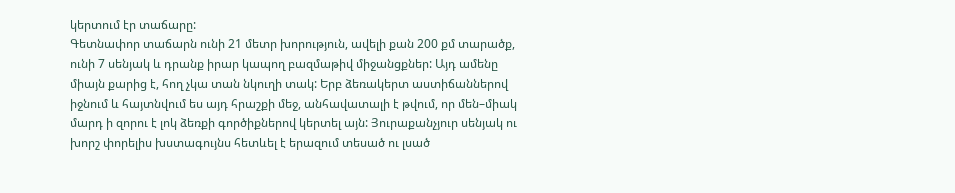կերտում էր տաճարը:
Գետնափոր տաճարն ունի 21 մետր խորություն, ավելի քան 200 քմ տարածք, ունի 7 սենյակ և դրանք իրար կապող բազմաթիվ միջանցքներ: Այդ ամենը միայն քարից է, հող չկա տան նկուղի տակ: Երբ ձեռակերտ աստիճաններով իջնում և հայտնվում ես այդ հրաշքի մեջ, անհավատալի է թվում, որ մեն–միակ մարդ ի զորու է լոկ ձեռքի գործիքներով կերտել այն: Յուրաքանչյուր սենյակ ու խորշ փորելիս խստագույնս հետևել է երազում տեսած ու լսած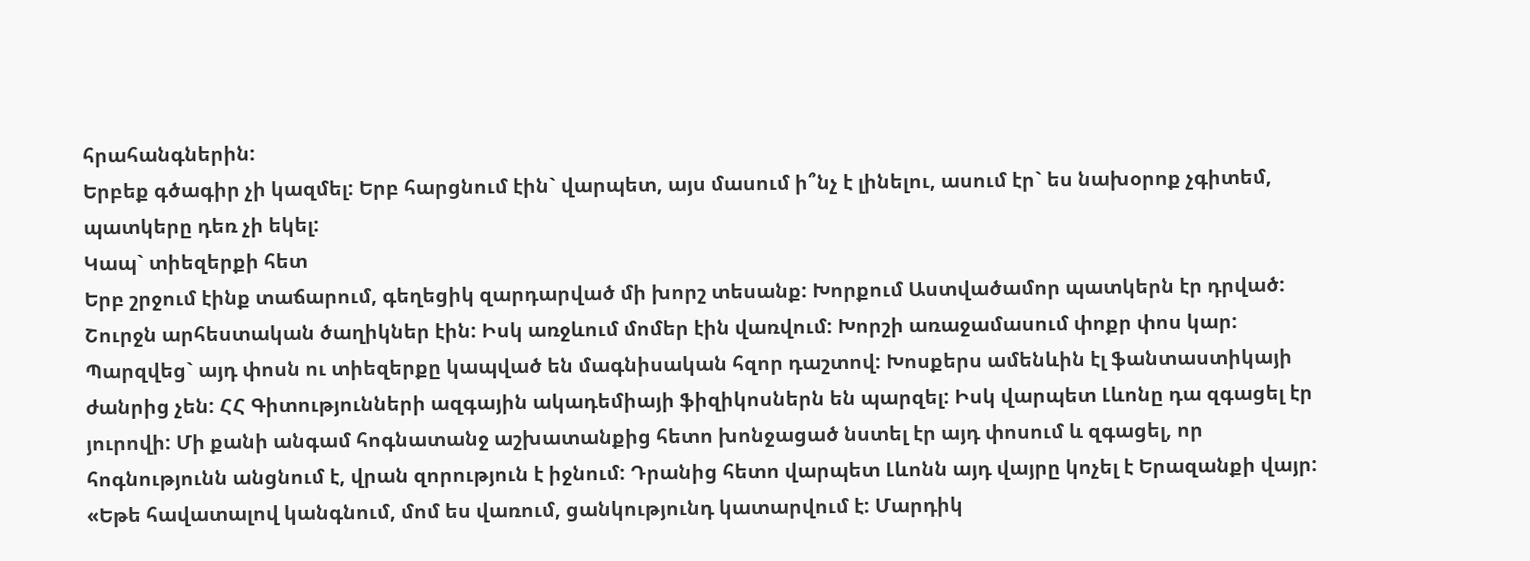հրահանգներին:
Երբեք գծագիր չի կազմել: Երբ հարցնում էին` վարպետ, այս մասում ի՞նչ է լինելու, ասում էր` ես նախօրոք չգիտեմ, պատկերը դեռ չի եկել:
Կապ` տիեզերքի հետ
Երբ շրջում էինք տաճարում, գեղեցիկ զարդարված մի խորշ տեսանք: Խորքում Աստվածամոր պատկերն էր դրված: Շուրջն արհեստական ծաղիկներ էին: Իսկ առջևում մոմեր էին վառվում: Խորշի առաջամասում փոքր փոս կար: Պարզվեց` այդ փոսն ու տիեզերքը կապված են մագնիսական հզոր դաշտով: Խոսքերս ամենևին էլ ֆանտաստիկայի ժանրից չեն: ՀՀ Գիտությունների ազգային ակադեմիայի ֆիզիկոսներն են պարզել: Իսկ վարպետ Լևոնը դա զգացել էր յուրովի: Մի քանի անգամ հոգնատանջ աշխատանքից հետո խոնջացած նստել էր այդ փոսում և զգացել, որ հոգնությունն անցնում է, վրան զորություն է իջնում: Դրանից հետո վարպետ Լևոնն այդ վայրը կոչել է Երազանքի վայր: «Եթե հավատալով կանգնում, մոմ ես վառում, ցանկությունդ կատարվում է: Մարդիկ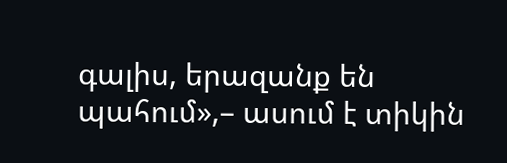գալիս, երազանք են պահում»,– ասում է տիկին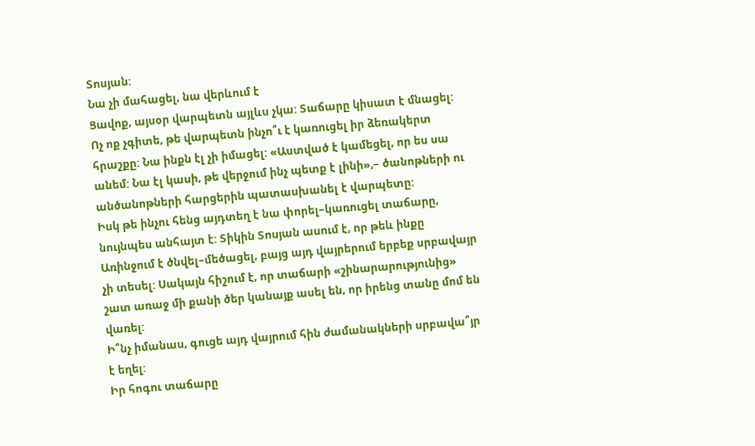Տոսյան:
Նա չի մահացել, նա վերևում է
Ցավոք, այսօր վարպետն այլևս չկա: Տաճարը կիսատ է մնացել:
Ոչ ոք չգիտե, թե վարպետն ինչո՞ւ է կառուցել իր ձեռակերտ հրաշքը: Նա ինքն էլ չի իմացել: «Աստված է կամեցել, որ ես սա անեմ: Նա էլ կասի, թե վերջում ինչ պետք է լինի»,– ծանոթների ու անծանոթների հարցերին պատասխանել է վարպետը:
Իսկ թե ինչու հենց այդտեղ է նա փորել–կառուցել տաճարը, նույնպես անհայտ է: Տիկին Տոսյան ասում է, որ թեև ինքը Առինջում է ծնվել–մեծացել, բայց այդ վայրերում երբեք սրբավայր չի տեսել: Սակայն հիշում է, որ տաճարի «շինարարությունից» շատ առաջ մի քանի ծեր կանայք ասել են, որ իրենց տանը մոմ են վառել:
Ի՞նչ իմանաս, գուցե այդ վայրում հին ժամանակների սրբավա՞յր է եղել:
Իր հոգու տաճարը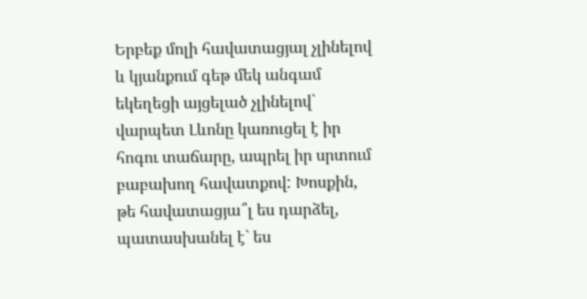Երբեք մոլի հավատացյալ չլինելով և կյանքում գեթ մեկ անգամ եկեղեցի այցելած չլինելով` վարպետ Լևոնը կառուցել է իր հոգու տաճարը, ապրել իր սրտում բաբախող հավատքով: Խոսքին, թե հավատացյա՞լ ես դարձել, պատասխանել է` ես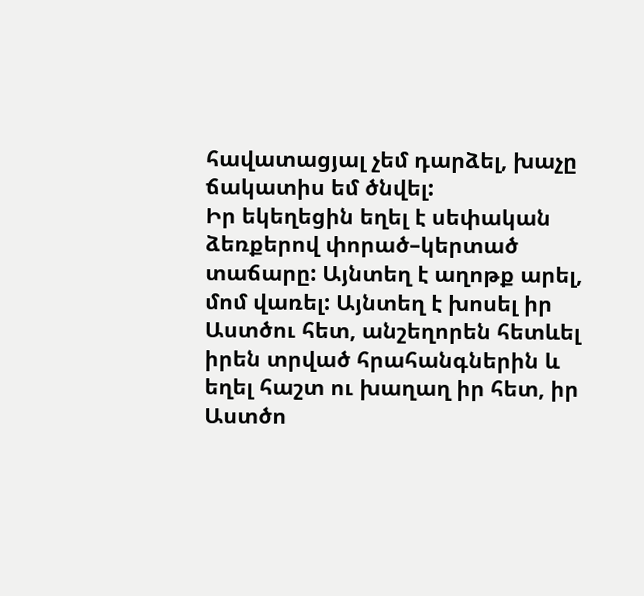հավատացյալ չեմ դարձել, խաչը ճակատիս եմ ծնվել:
Իր եկեղեցին եղել է սեփական ձեռքերով փորած–կերտած տաճարը: Այնտեղ է աղոթք արել, մոմ վառել: Այնտեղ է խոսել իր Աստծու հետ, անշեղորեն հետևել իրեն տրված հրահանգներին և եղել հաշտ ու խաղաղ իր հետ, իր Աստծո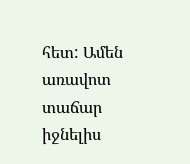հետ: Ամեն առավոտ տաճար իջնելիս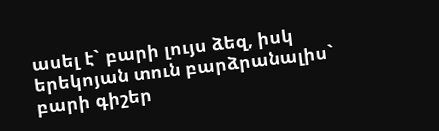ասել է` բարի լույս ձեզ, իսկ երեկոյան տուն բարձրանալիս` բարի գիշեր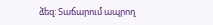ձեզ: Տաճարում ապրող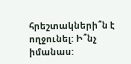հրեշտակների՞ն է ողջունել: Ի՞նչ իմանաս: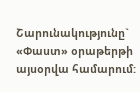Շարունակությունը` «Փաստ» օրաթերթի այսօրվա համարում: